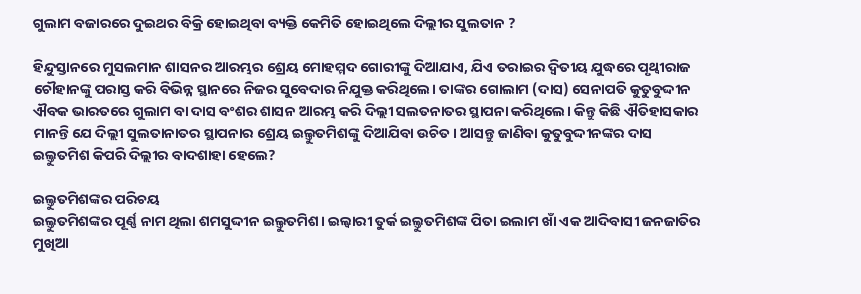ଗୁଲାମ ବଜାରରେ ଦୁଇଥର ବିକ୍ରି ହୋଇଥିବା ବ୍ୟକ୍ତି କେମିତି ହୋଇଥିଲେ ଦିଲ୍ଲୀର ସୁଲତାନ ?

ହିନ୍ଦୁସ୍ତାନରେ ମୁସଲମାନ ଶାସନର ଆରମ୍ଭର ଶ୍ରେୟ ମୋହମ୍ମଦ ଗୋରୀଙ୍କୁ ଦିଆଯାଏ, ଯିଏ ତରାଇର ଦ୍ୱିତୀୟ ଯୁଦ୍ଧରେ ପୃଥ୍ୱୀରାଜ ଚୌହାନଙ୍କୁ ପରାସ୍ତ କରି ବିଭିନ୍ନ ସ୍ଥାନରେ ନିଜର ସୁବେଦାର ନିଯୁକ୍ତ କରିଥିଲେ। ତାଙ୍କର ଗୋଲାମ (ଦାସ) ସେନାପତି କୁତୁବୁଦ୍ଦୀନ ଐବକ ଭାରତରେ ଗୁଲାମ ବା ଦାସ ବଂଶର ଶାସନ ଆରମ୍ଭ କରି ଦିଲ୍ଲୀ ସଲତନାତର ସ୍ଥାପନା କରିଥିଲେ। କିନ୍ତୁ କିଛି ଐତିହାସକାର ମାନନ୍ତି ଯେ ଦିଲ୍ଲୀ ସୁଲତାନାତର ସ୍ଥାପନାର ଶ୍ରେୟ ଇଲ୍ତୁତମିଶଙ୍କୁ ଦିଆଯିବା ଉଚିତ। ଆସନ୍ତୁ ଜାଣିବା କୁତୁବୁଦ୍ଦୀନଙ୍କର ଦାସ ଇଲ୍ତୁତମିଶ କିପରି ଦିଲ୍ଲୀର ବାଦଶାହା ହେଲେ?

ଇଲ୍ତୁତମିଶଙ୍କର ପରିଚୟ
ଇଲ୍ତୁତମିଶଙ୍କର ପୂର୍ଣ୍ଣ ନାମ ଥିଲା ଶମସୁଦ୍ଦୀନ ଇଲ୍ତୁତମିଶ। ଇଲ୍ବାରୀ ତୁର୍କ ଇଲ୍ତୁତମିଶଙ୍କ ପିତା ଇଲାମ ଖାଁ ଏକ ଆଦିବାସୀ ଜନଜାତିର ମୁଖିଆ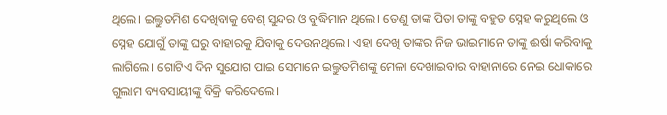ଥିଲେ। ଇଲ୍ତୁତମିଶ ଦେଖିବାକୁ ବେଶ୍‌ ସୁନ୍ଦର ଓ ବୁଦ୍ଧିମାନ ଥିଲେ। ତେଣୁ ତାଙ୍କ ପିତା ତାଙ୍କୁ ବହୁତ ସ୍ନେହ କରୁଥିଲେ ଓ ସ୍ନେହ ଯୋଗୁଁ ତାଙ୍କୁ ଘରୁ ବାହାରକୁ ଯିବାକୁ ଦେଉନଥିଲେ। ଏହା ଦେଖି ତାଙ୍କର ନିଜ ଭାଇମାନେ ତାଙ୍କୁ ଈର୍ଷା କରିବାକୁ ଲାଗିଲେ। ଗୋଟିଏ ଦିନ ସୁଯୋଗ ପାଇ ସେମାନେ ଇଲ୍ତୁତମିଶଙ୍କୁ ମେଳା ଦେଖାଇବାର ବାହାନାରେ ନେଇ ଧୋକାରେ ଗୁଲାମ ବ୍ୟବସାୟୀଙ୍କୁ ବିକ୍ରି କରିଦେଲେ।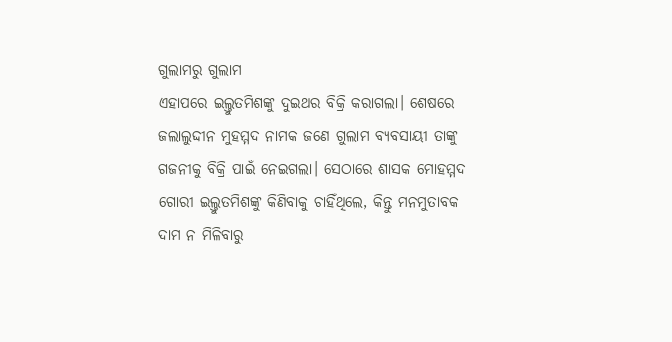ଗୁଲାମରୁ ଗୁଲାମ
ଏହାପରେ ଇଲ୍ତୁତମିଶଙ୍କୁ ଦୁଇଥର ବିକ୍ରି କରାଗଲା। ଶେଷରେ ଜଲାଲୁଦ୍ଦୀନ ମୁହମ୍ମଦ ନାମକ ଜଣେ ଗୁଲାମ ବ୍ୟବସାୟୀ ତାଙ୍କୁ ଗଜନୀକୁ ବିକ୍ରି ପାଇଁ ନେଇଗଲା। ସେଠାରେ ଶାସକ ମୋହମ୍ମଦ ଗୋରୀ ଇଲ୍ତୁତମିଶଙ୍କୁ କିଣିବାକୁ ଚାହିଁଥିଲେ, କିନ୍ତୁ ମନମୁତାବକ ଦାମ ନ ମିଳିବାରୁ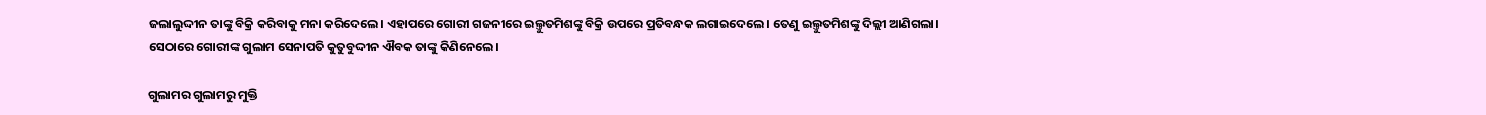ଜଲାଲୁଦ୍ଦୀନ ତାଙ୍କୁ ବିକ୍ରି କରିବାକୁ ମନା କରିଦେଲେ। ଏହାପରେ ଗୋରୀ ଗଜନୀରେ ଇଲ୍ତୁତମିଶଙ୍କୁ ବିକ୍ରି ଉପରେ ପ୍ରତିବନ୍ଧକ ଲଗାଇଦେଲେ। ତେଣୁ ଇଲ୍ତୁତମିଶଙ୍କୁ ଦିଲ୍ଲୀ ଆଣିଗଲା। ସେଠାରେ ଗୋରୀଙ୍କ ଗୁଲାମ ସେନାପତି କୁତୁବୁଦ୍ଦୀନ ଐବକ ତାଙ୍କୁ କିଣିନେଲେ।

ଗୁଲାମର ଗୁଲାମରୁ ମୁକ୍ତି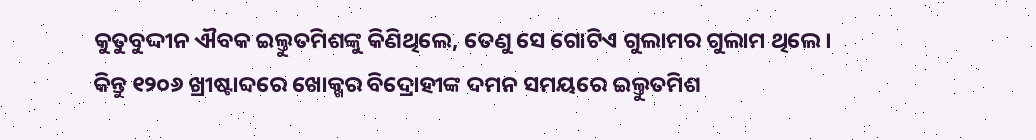କୁତୁବୁଦ୍ଦୀନ ଐବକ ଇଲ୍ତୁତମିଶଙ୍କୁ କିଣିଥିଲେ, ତେଣୁ ସେ ଗୋଟିଏ ଗୁଲାମର ଗୁଲାମ ଥିଲେ। କିନ୍ତୁ ୧୨୦୬ ଖ୍ରୀଷ୍ଟାବ୍ଦରେ ଖୋକ୍ଖର ବିଦ୍ରୋହୀଙ୍କ ଦମନ ସମୟରେ ଇଲ୍ତୁତମିଶ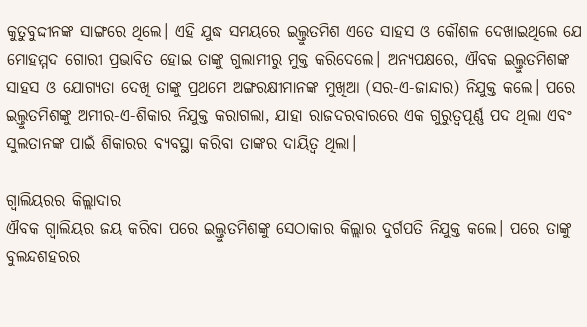କୁତୁବୁଦ୍ଦୀନଙ୍କ ସାଙ୍ଗରେ ଥିଲେ। ଏହି ଯୁଦ୍ଧ ସମୟରେ ଇଲ୍ତୁତମିଶ ଏତେ ସାହସ ଓ କୌଶଳ ଦେଖାଇଥିଲେ ଯେ ମୋହମ୍ମଦ ଗୋରୀ ପ୍ରଭାବିତ ହୋଇ ତାଙ୍କୁ ଗୁଲାମୀରୁ ମୁକ୍ତ କରିଦେଲେ। ଅନ୍ୟପକ୍ଷରେ, ଐବକ ଇଲ୍ତୁତମିଶଙ୍କ ସାହସ ଓ ଯୋଗ୍ୟତା ଦେଖି ତାଙ୍କୁ ପ୍ରଥମେ ଅଙ୍ଗରକ୍ଷୀମାନଙ୍କ ମୁଖିଆ (ସର-ଏ-ଜାନ୍ଦାର) ନିଯୁକ୍ତ କଲେ। ପରେ ଇଲ୍ତୁତମିଶଙ୍କୁ ଅମୀର-ଏ-ଶିକାର ନିଯୁକ୍ତ କରାଗଲା, ଯାହା ରାଜଦରବାରରେ ଏକ ଗୁରୁତ୍ୱପୂର୍ଣ୍ଣ ପଦ ଥିଲା ଏବଂ ସୁଲତାନଙ୍କ ପାଇଁ ଶିକାରର ବ୍ୟବସ୍ଥା କରିବା ତାଙ୍କର ଦାୟିତ୍ୱ ଥିଲା।

ଗ୍ୱାଲିୟରର କିଲ୍ଲାଦାର
ଐବକ ଗ୍ୱାଲିୟର ଜୟ କରିବା ପରେ ଇଲ୍ତୁତମିଶଙ୍କୁ ସେଠାକାର କିଲ୍ଲାର ଦୁର୍ଗପତି ନିଯୁକ୍ତ କଲେ। ପରେ ତାଙ୍କୁ ବୁଲନ୍ଦଶହରର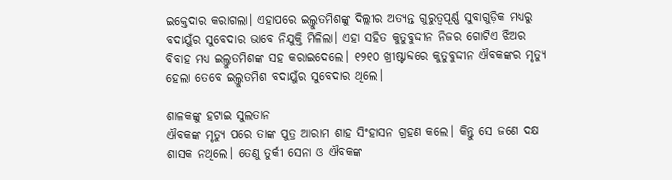ଇକ୍ତେଦାର କରାଗଲା। ଏହାପରେ ଇଲ୍ତୁତମିଶଙ୍କୁ ଦିଲ୍ଲୀର ଅତ୍ୟନ୍ତ ଗୁରୁତ୍ୱପୂର୍ଣ୍ଣ ସୁବାଗୁଡ଼ିକ ମଧ୍ୟରୁ ବଦାୟୁଁର ସୁବେଦାର ଭାବେ ନିଯୁକ୍ତି ମିଳିଲା। ଏହା ସହିତ କୁତୁବୁଦ୍ଦୀନ ନିଜର ଗୋଟିଏ ଝିଅର ବିବାହ ମଧ୍ୟ ଇଲ୍ତୁତମିଶଙ୍କ ସହ କରାଇଦେଲେ। ୧୨୧୦ ଖ୍ରୀଷ୍ଟାବ୍ଦରେ କୁତୁବୁଦ୍ଦୀନ ଐବକଙ୍କର ମୃତ୍ୟୁ ହେଲା ତେବେ ଇଲ୍ତୁତମିଶ ବଦାୟୁଁର ସୁବେଦାର ଥିଲେ।

ଶାଳକଙ୍କୁ ହଟାଇ ସୁଲତାନ
ଐବକଙ୍କ ମୃତ୍ୟୁ ପରେ ତାଙ୍କ ପୁତ୍ର ଆରାମ ଶାହ ସିଂହାସନ ଗ୍ରହଣ କଲେ। କିନ୍ତୁ ସେ ଜଣେ ଦକ୍ଷ ଶାସକ ନଥିଲେ। ତେଣୁ ତୁର୍କୀ ସେନା ଓ ଐବକଙ୍କ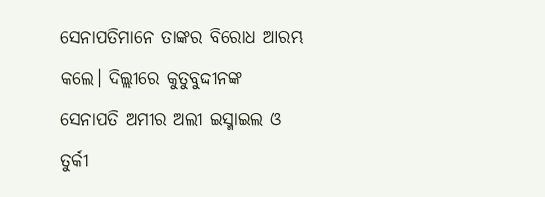ସେନାପତିମାନେ ତାଙ୍କର ବିରୋଧ ଆରମ୍ଭ କଲେ। ଦିଲ୍ଲୀରେ କୁତୁବୁଦ୍ଦୀନଙ୍କ ସେନାପତି ଅମୀର ଅଲୀ ଇସ୍ମାଇଲ ଓ ତୁର୍କୀ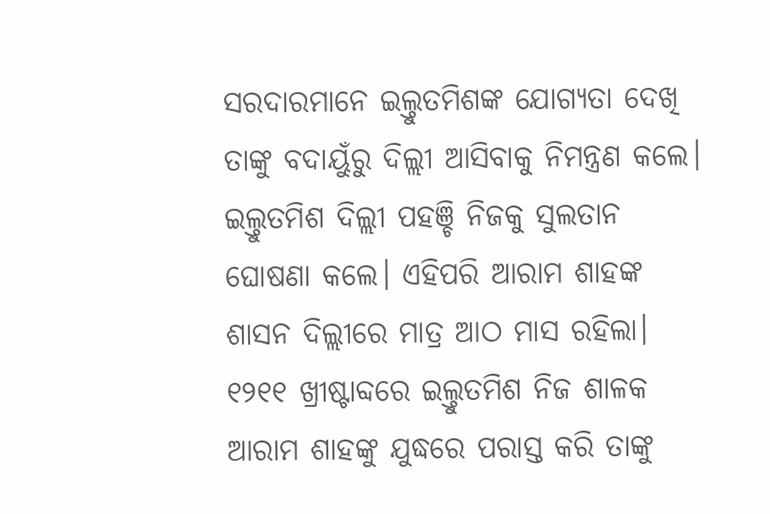ସରଦାରମାନେ ଇଲ୍ତୁତମିଶଙ୍କ ଯୋଗ୍ୟତା ଦେଖି ତାଙ୍କୁ ବଦାୟୁଁରୁ ଦିଲ୍ଲୀ ଆସିବାକୁ ନିମନ୍ତ୍ରଣ କଲେ। ଇଲ୍ତୁତମିଶ ଦିଲ୍ଲୀ ପହଞ୍ଚି ନିଜକୁ ସୁଲତାନ ଘୋଷଣା କଲେ। ଏହିପରି ଆରାମ ଶାହଙ୍କ ଶାସନ ଦିଲ୍ଲୀରେ ମାତ୍ର ଆଠ ମାସ ରହିଲା। ୧୨୧୧ ଖ୍ରୀଷ୍ଟାବ୍ଦରେ ଇଲ୍ତୁତମିଶ ନିଜ ଶାଳକ ଆରାମ ଶାହଙ୍କୁ ଯୁଦ୍ଧରେ ପରାସ୍ତ କରି ତାଙ୍କୁ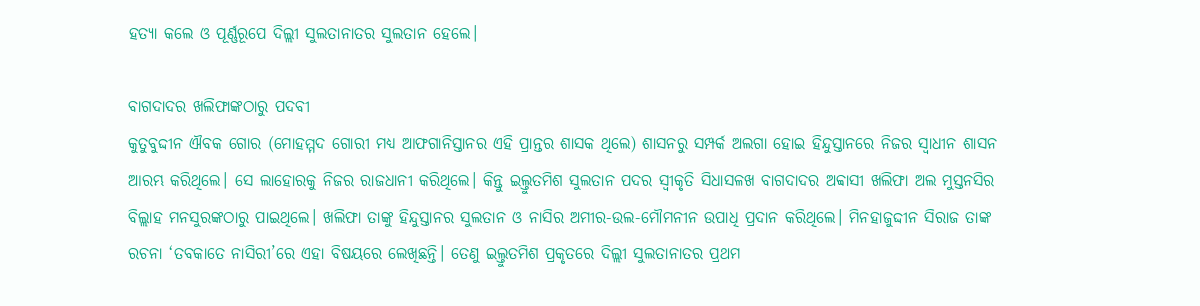ହତ୍ୟା କଲେ ଓ ପୂର୍ଣ୍ଣରୂପେ ଦିଲ୍ଲୀ ସୁଲତାନାତର ସୁଲତାନ ହେଲେ।

ବାଗଦାଦର ଖଲିଫାଙ୍କଠାରୁ ପଦବୀ
କୁତୁବୁଦ୍ଦୀନ ଐବକ ଗୋର (ମୋହମ୍ମଦ ଗୋରୀ ମଧ୍ୟ ଆଫଗାନିସ୍ତାନର ଏହି ପ୍ରାନ୍ତର ଶାସକ ଥିଲେ) ଶାସନରୁ ସମ୍ପର୍କ ଅଲଗା ହୋଇ ହିନ୍ଦୁସ୍ତାନରେ ନିଜର ସ୍ୱାଧୀନ ଶାସନ ଆରମ୍ଭ କରିଥିଲେ। ସେ ଲାହୋରକୁ ନିଜର ରାଜଧାନୀ କରିଥିଲେ। କିନ୍ତୁ ଇଲ୍ତୁତମିଶ ସୁଲତାନ ପଦର ସ୍ୱୀକୃତି ସିଧାସଳଖ ବାଗଦାଦର ଅବ୍ବାସୀ ଖଲିଫା ଅଲ ମୁସ୍ତନସିର ବିଲ୍ଲାହ ମନସୁରଙ୍କଠାରୁ ପାଇଥିଲେ। ଖଲିଫା ତାଙ୍କୁ ହିନ୍ଦୁସ୍ତାନର ସୁଲତାନ ଓ ନାସିର ଅମୀର-ଉଲ-ମୌମନୀନ ଉପାଧି ପ୍ରଦାନ କରିଥିଲେ। ମିନହାଜୁଦ୍ଦୀନ ସିରାଜ ତାଙ୍କ ରଚନା ‘ତବକାତେ ନାସିରୀ’ରେ ଏହା ବିଷୟରେ ଲେଖିଛନ୍ତି। ତେଣୁ ଇଲ୍ତୁତମିଶ ପ୍ରକୃତରେ ଦିଲ୍ଲୀ ସୁଲତାନାତର ପ୍ରଥମ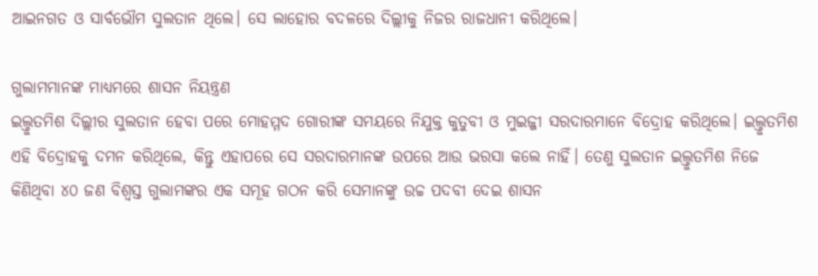ଆଇନଗତ ଓ ସାର୍ବଭୌମ ସୁଲତାନ ଥିଲେ। ସେ ଲାହୋର ବଦଳରେ ଦିଲ୍ଲୀକୁ ନିଜର ରାଜଧାନୀ କରିଥିଲେ।

ଗୁଲାମମାନଙ୍କ ମାଧ୍ୟମରେ ଶାସନ ନିୟନ୍ତ୍ରଣ
ଇଲ୍ତୁତମିଶ ଦିଲ୍ଲୀର ସୁଲତାନ ହେବା ପରେ ମୋହମ୍ମଦ ଗୋରୀଙ୍କ ସମୟରେ ନିଯୁକ୍ତ କୁତୁବୀ ଓ ମୁଇଜ୍ଜୀ ସରଦାରମାନେ ବିଦ୍ରୋହ କରିଥିଲେ। ଇଲ୍ତୁତମିଶ ଏହି ବିଦ୍ରୋହକୁ ଦମନ କରିଥିଲେ, କିନ୍ତୁ ଏହାପରେ ସେ ସରଦାରମାନଙ୍କ ଉପରେ ଆଉ ଭରସା କଲେ ନାହିଁ। ତେଣୁ ସୁଲତାନ ଇଲ୍ତୁତମିଶ ନିଜେ କିଣିଥିବା ୪୦ ଜଣ ବିଶ୍ୱସ୍ତ ଗୁଲାମଙ୍କର ଏକ ସମୂହ ଗଠନ କରି ସେମାନଙ୍କୁ ଉଚ୍ଚ ପଦବୀ ଦେଇ ଶାସନ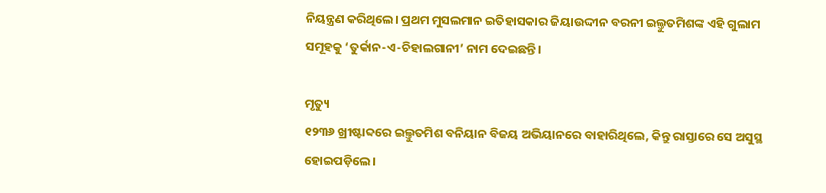ନିୟନ୍ତ୍ରଣ କରିଥିଲେ। ପ୍ରଥମ ମୁସଲମାନ ଇତିହାସକାର ଜିୟାଉଦ୍ଦୀନ ବରନୀ ଇଲ୍ତୁତମିଶଙ୍କ ଏହି ଗୁଲାମ ସମୂହକୁ ‘ତୁର୍କାନ-ଏ-ଚିହାଲଗାନୀ’ ନାମ ଦେଇଛନ୍ତି।

ମୃତ୍ୟୁ
୧୨୩୬ ଖ୍ରୀଷ୍ଟାବ୍ଦରେ ଇଲ୍ତୁତମିଶ ବନିୟାନ ବିଜୟ ଅଭିୟାନରେ ବାହାରିଥିଲେ, କିନ୍ତୁ ରାସ୍ତାରେ ସେ ଅସୁସ୍ଥ ହୋଇପଡ଼ିଲେ।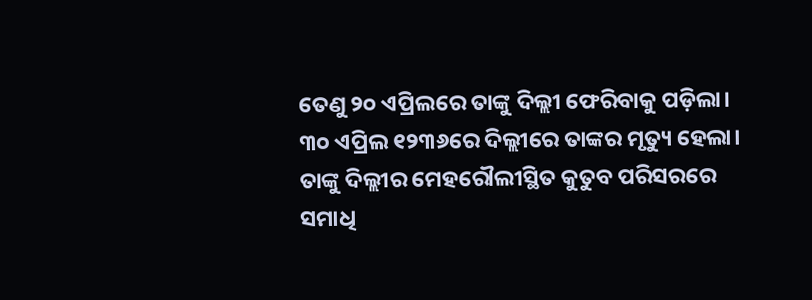ତେଣୁ ୨୦ ଏପ୍ରିଲରେ ତାଙ୍କୁ ଦିଲ୍ଲୀ ଫେରିବାକୁ ପଡ଼ିଲା। ୩୦ ଏପ୍ରିଲ ୧୨୩୬ରେ ଦିଲ୍ଲୀରେ ତାଙ୍କର ମୃତ୍ୟୁ ହେଲା। ତାଙ୍କୁ ଦିଲ୍ଲୀର ମେହରୌଲୀସ୍ଥିତ କୁତୁବ ପରିସରରେ ସମାଧି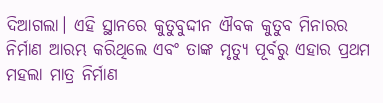ଦିଆଗଲା। ଏହି ସ୍ଥାନରେ କୁତୁବୁଦ୍ଦୀନ ଐବକ କୁତୁବ ମିନାରର ନିର୍ମାଣ ଆରମ୍ଭ କରିଥିଲେ ଏବଂ ତାଙ୍କ ମୃତ୍ୟୁ ପୂର୍ବରୁ ଏହାର ପ୍ରଥମ ମହଲା ମାତ୍ର ନିର୍ମାଣ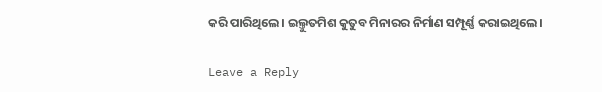କରି ପାରିଥିଲେ। ଇଲ୍ତୁତମିଶ କୁତୁବ ମିନାରର ନିର୍ମାଣ ସମ୍ପୂର୍ଣ୍ଣ କରାଇଥିଲେ।

Leave a Reply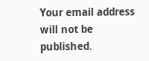Your email address will not be published.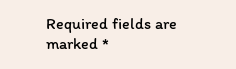Required fields are marked *